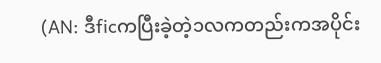(AN: ဒီficကပြီးခဲ့တဲ့၁လကတည်းကအပိုင်း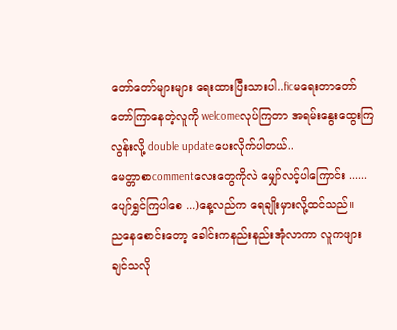တော်တော်များများ ရေးထားပြီးသားပါ..ficမရေးတာတော်တော်ကြာနေတဲ့လူကို welcomeလုပ်ကြတာ အရမ်းနွေးထွေးကြလွန်းလို့ double updateပေးလိုက်ပါတယ်..
မေတ္တာစာcommentလေးတွေကိုလဲ မျှော်လင့်ပါကြောင်း ......
ပျော်ရွှင်ကြပါစေ ...)နေ့လည်က ရေချိုးမှားလို့ထင်သည်။
ညနေစောင်းတော့ ခေါင်းကနည်းနည်းအုံလာကာ လူကဖျားချင်သလို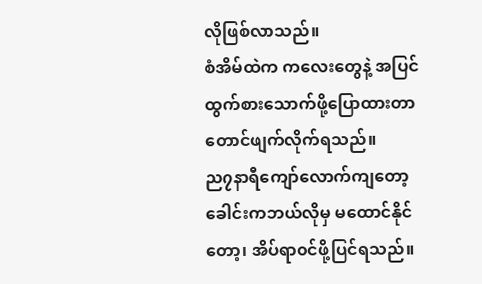လိုဖြစ်လာသည်။
စံအိမ်ထဲက ကလေးတွေနဲ့ အပြင်ထွက်စားသောက်ဖို့ပြောထားတာတောင်ဖျက်လိုက်ရသည်။
ည၇နာရီကျော်လောက်ကျတော့ ခေါင်းကဘယ်လိုမှ မထောင်နိုင်တော့၊ အိပ်ရာ၀င်ဖို့ပြင်ရသည်။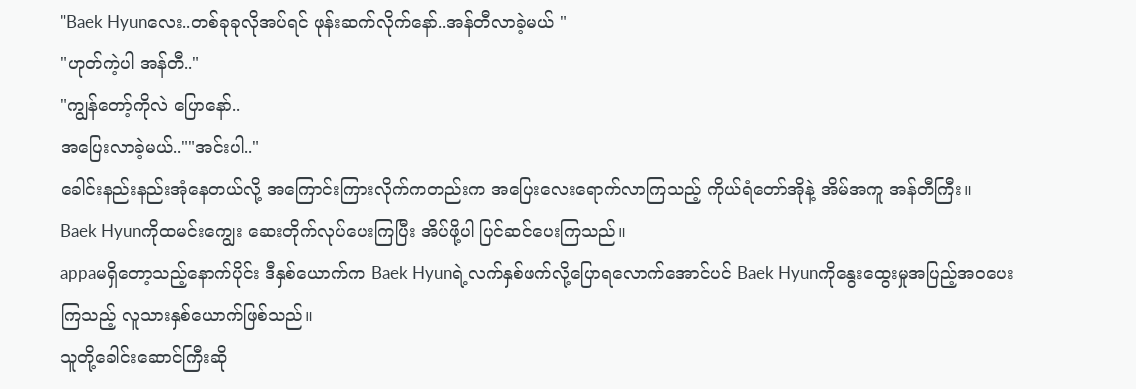"Baek Hyunလေး..တစ်ခုခုလိုအပ်ရင် ဖုန်းဆက်လိုက်နော်..အန်တီလာခဲ့မယ် "
"ဟုတ်ကဲ့ပါ အန်တီ.."
"ကျွန်တော့်ကိုလဲ ပြောနော်..
အပြေးလာခဲ့မယ်..""အင်းပါ.."
ခေါင်းနည်းနည်းအုံနေတယ်လို့ အကြောင်းကြားလိုက်ကတည်းက အပြေးလေးရောက်လာကြသည့် ကိုယ်ရံတော်အိုနဲ့ အိမ်အကူ အန်တီကြီး။
Baek Hyunကိုထမင်းကျွေး ဆေးတိုက်လုပ်ပေးကြပြီး အိပ်ဖို့ပါ ပြင်ဆင်ပေးကြသည်။
appaမရှိတော့သည့်နောက်ပိုင်း ဒီနှစ်ယောက်က Baek Hyunရဲ့လက်နှစ်ဖက်လို့ပြောရလောက်အောင်ပင် Baek Hyunကိုနွေးထွေးမှုအပြည့်အ၀ပေးကြသည့် လူသားနှစ်ယောက်ဖြစ်သည်။
သူတို့ခေါင်းဆောင်ကြီးဆို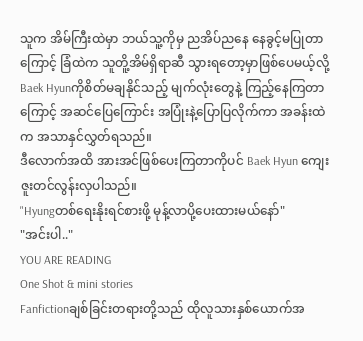သူက အိမ်ကြီးထဲမှာ ဘယ်သူ့ကိုမှ ညအိပ်ညနေ နေခွင့်မပြုတာကြောင့် ခြံထဲက သူတိူ့အိမ်ရှိရာဆီ သွားရတော့မှာဖြစ်ပေမယ့်လို့Baek Hyunကိုစိတ်မချနိုင်သည့် မျက်လုံးတွေနဲ့ ကြည့်နေကြတာကြောင့် အဆင်ပြေကြောင်း အပြုံးနဲ့ပြောပြလိုက်ကာ အခန်းထဲက အသာနှင်လွှတ်ရသည်။
ဒီလောက်အထိ အားအင်ဖြစ်ပေးကြတာကိုပင် Baek Hyun ကျေးဇူးတင်လွန်းလှပါသည်။
"Hyungတစ်ရေးနိုးရင်စားဖို့ မုန့်လာပို့ပေးထားမယ်နော်"
"အင်းပါ.."
YOU ARE READING
One Shot & mini stories
Fanfictionချစ်ခြင်းတရားတို့သည် ထိုလူသားနှစ်ယောက်အ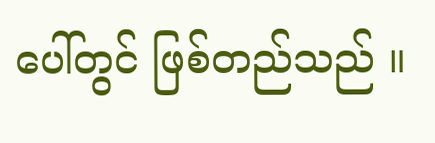ပေါ်တွင် ဖြစ်တည်သည် ။